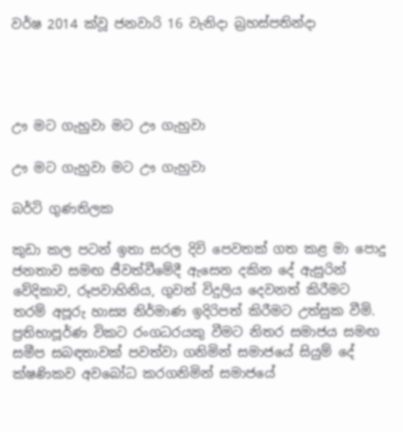වර්ෂ 2014 ක්වූ ජනවාරි 16 වැනිදා බ්‍රහස්පතින්දා




ඌ මට ගැහුවා මට ඌ ගැහුවා

ඌ මට ගැහුවා මට ඌ ගැහුවා

බර්ටි ගුණතිලක

කුඩා කල පටන් ඉතා සරල දිවි පෙවතක් ගත කළ මා පොදු ජනතාව සමඟ ජීවත්වීමේදී ඇසෙන දකින දේ ඇසුරින් වේදිකාව, රූපවාහිනිය, ගුවන් විදුලිය දෙවනත් කිරීමට තරම් අපූරු හාස්‍ය නිර්මාණ ඉදිරිපත් කිරීමට උත්සුක වීමි. ප්‍රතිභාපූර්ණ විකට රංගධරයකු වීමට නිතර සමාජය සමඟ සමීප සබඳතාවක් පවත්වා ගනිමින් සමාජයේ සියුම් දේ ක්ෂණිකව අවබෝධ කරගනිමින් සමාජයේ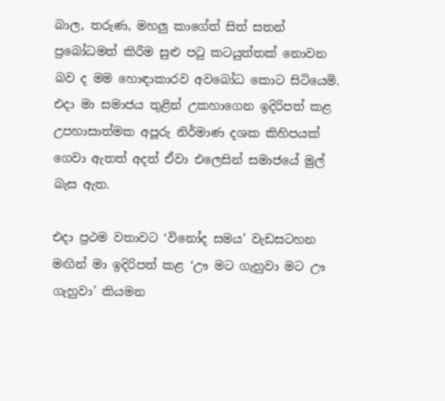බාල, තරුණ, මහලු කාගේත් සිත් සතන් ප්‍රබෝධමත් කිරීම සුළු පටු කටයුත්තක් නොවන බව ද මම හොඳාකාරව අවබෝධ කොට සිටියෙමි. එදා මා සමාජය තුළින් උකහාගෙන ඉදිරිපත් කළ උපහාසාත්මක අපූරු නිර්මාණ දශක කිහිපයක් ගෙවා ඇතත් අදත් ඒවා එලෙසින් සමාජයේ මුල් බැස ඇත.

එදා ප්‍රථම වතාවට ‘විනෝද සමය’ වැඩසටහන මඟින් මා ඉදිරිපත් කළ ‘ඌ මට ගැහුවා මට ඌ ගැහුවා’ කියමන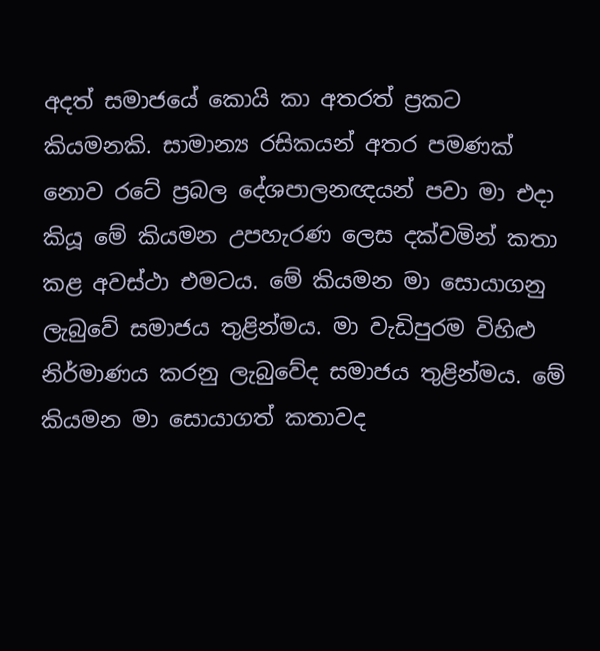අදත් සමාජයේ කොයි කා අතරත් ප්‍රකට කියමනකි. සාමාන්‍ය රසිකයන් අතර පමණක් නොව රටේ ප්‍රබල දේශපාලනඥයන් පවා මා එදා කියූ මේ කියමන උපහැරණ ලෙස දක්වමින් කතා කළ අවස්ථා එමටය. මේ කියමන මා සොයාගනු ලැබුවේ සමාජය තුළින්මය. මා වැඩිපුරම විහිළු නිර්මාණය කරනු ලැබුවේද සමාජය තුළින්මය. මේ කියමන මා සොයාගත් කතාවද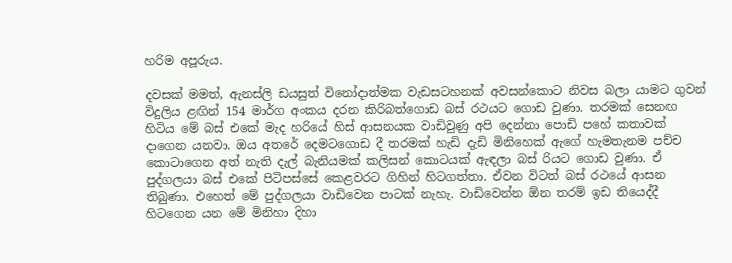හරිම අපූරුය.

දවසක් මමත්, ඇනස්ලි ඩයසුත් විනෝදාත්මක වැඩසටහනක් අවසන්කොට නිවස බලා යාමට ගුවන් විදුලිය ළඟින් 154 මාර්ග අංකය දරන කිරිබත්ගොඩ බස් රථයට ගොඩ වුණා. තරමක් සෙනඟ හිටිය මේ බස් එකේ මැද හරියේ හිස් ආසනයක වාඩිවුණු අපි දෙන්නා පොඩි පහේ කතාවක් දාගෙන යනවා. ඔය අතරේ දෙමටගොඩ දී තරමක් හැඩි දැඩි මිනිහෙක් ඇගේ හැමතැනම පච්ච කොටාගෙන අත් නැති දැල් බැනියමක් කලිසන් කොටයක් ඇඳලා බස් රියට ගොඩ වුණා. ඒ පුද්ගලයා බස් එකේ පිටිපස්සේ කෙළවරට ගිහින් හිටගත්තා. ඒවන විටත් බස් රථයේ ආසන තිබුණා. එහෙත් මේ පුද්ගලයා වාඩිවෙන පාටක් නැහැ. වාඩිවෙන්න ඕන තරම් ඉඩ තියෙද්දී හිටගෙන යන මේ මිනිහා දිහා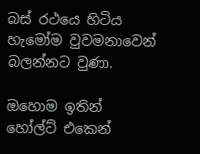බස් රථයෙ හිටිය හැමෝම වුවමනාවෙන් බලන්නට වුණා.

ඔහොම ඉතින් හෝල්ට් එකෙන්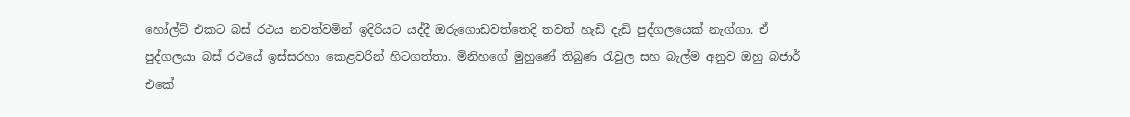හෝල්ට් එකට බස් රථය නවත්වමින් ඉදිරියට යද්දී ඔරුගොඩවත්තෙදි තවත් හැඩි දැඩි පුද්ගලයෙක් නැග්ගා. ඒ පුද්ගලයා බස් රථයේ ඉස්සරහා කෙළවරින් හිටගත්තා. මිනිහගේ මුහුණේ තිබුණ රැවුල සහ බැල්ම අනුව ඔහු බජාර් එකේ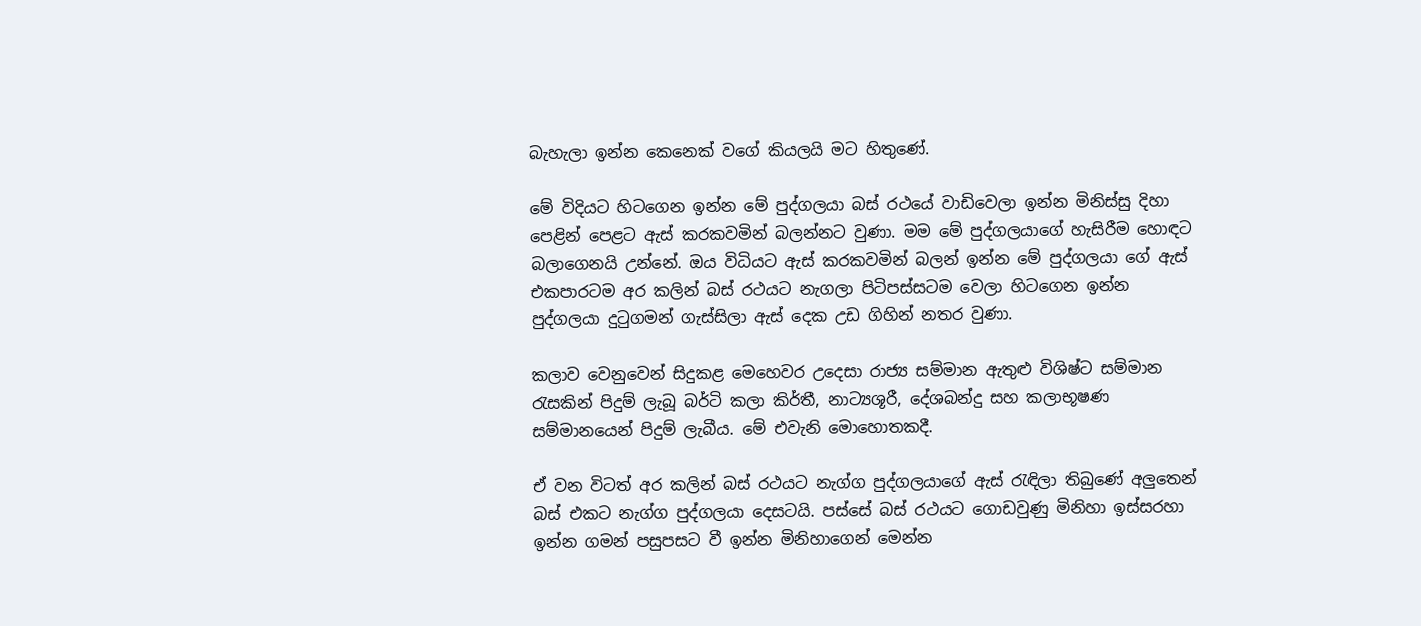බැහැලා ඉන්න කෙනෙක් වගේ කියලයි මට හිතුණේ.

මේ විදියට හිටගෙන ඉන්න මේ පුද්ගලයා බස් රථයේ වාඩිවෙලා ඉන්න මිනිස්සු දිහා පෙළින් පෙළට ඇස් කරකවමින් බලන්නට වුණා. මම මේ පුද්ගලයාගේ හැසිරීම හොඳට බලාගෙනයි උන්නේ. ඔය විධියට ඇස් කරකවමින් බලන් ඉන්න මේ පුද්ගලයා ගේ ඇස් එකපාරටම අර කලින් බස් රථයට නැගලා පිටිපස්සටම වෙලා හිටගෙන ඉන්න පුද්ගලයා දුටුගමන් ගැස්සිලා ඇස් දෙක උඩ ගිහින් නතර වුණා.

කලාව වෙනුවෙන් සිදුකළ මෙහෙවර උදෙසා රාජ්‍ය සම්මාන ඇතුළු විශිෂ්ට සම්මාන රැසකින් පිදුම් ලැබූ බර්ටි කලා කිර්තී, නාට්‍යශූරී, දේශබන්දු සහ කලාභූෂණ සම්මානයෙන් පිදුම් ලැබීය. මේ එවැනි මොහොතකදී.

ඒ වන විටත් අර කලින් බස් රථයට නැග්ග පුද්ගලයාගේ ඇස් රැඳිලා තිබුණේ අලුතෙන් බස් එකට නැග්ග පුද්ගලයා දෙසටයි. පස්සේ බස් රථයට ගොඩවුණු මිනිහා ඉස්සරහා ඉන්න ගමන් පසුපසට වී ඉන්න මිනිහාගෙන් මෙන්න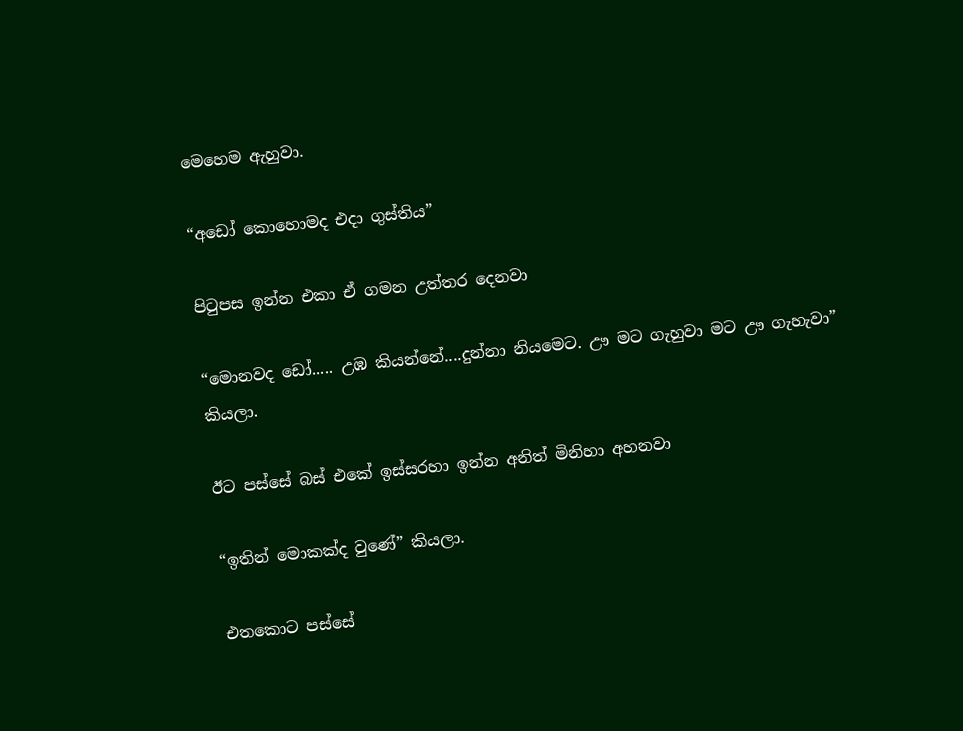මෙහෙම ඇහුවා.

“අඩෝ කොහොමද එදා ගුස්තිය”

පිටුපස ඉන්න එකා ඒ ගමන උත්තර දෙනවා

“මොනවද ඩෝ..... උඹ කියන්නේ....දුන්නා නියමෙට. ඌ මට ගැහුවා මට ඌ ගැහැවා” කියලා.

ඊට පස්සේ බස් එකේ ඉස්සරහා ඉන්න අනිත් මිනිහා අහනවා

“ඉතින් මොකක්ද වුණේ” කියලා.

එතකොට පස්සේ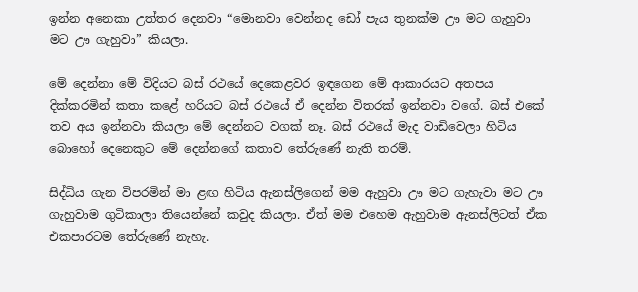ඉන්න අනෙකා උත්තර දෙනවා “මොනවා වෙන්නද ඩෝ පැය තුනක්ම ඌ මට ගැහුවා මට ඌ ගැහුවා” කියලා.

මේ දෙන්නා මේ විදියට බස් රථයේ දෙකෙළවර ඉඳගෙන මේ ආකාරයට අතපය දික්කරමින් කතා කළේ හරියට බස් රථයේ ඒ දෙන්න විතරක් ඉන්නවා වගේ. බස් එකේ තව අය ඉන්නවා කියලා මේ දෙන්නට වගක් නෑ. බස් රථයේ මැද වාඩිවෙලා හිටිය බොහෝ දෙනෙකුට මේ දෙන්නගේ කතාව තේරුණේ නැති තරම්.

සිද්ධිය ගැන විපරමින් මා ළඟ හිටිය ඇනස්ලිගෙන් මම ඇහුවා ඌ මට ගැහැවා මට ඌ ගැහුවාම ගුටිකාලා තියෙන්නේ කවුද කියලා. ඒත් මම එහෙම ඇහුවාම ඇනස්ලිටත් ඒක එකපාරටම තේරුණේ නැහැ.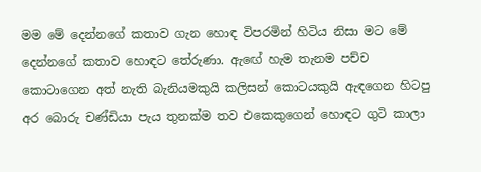මම මේ දෙන්නගේ කතාව ගැන හොඳ විපරමින් හිටිය නිසා මට මේ දෙන්නගේ කතාව හොඳට තේරුණා. ඇඟේ හැම තැනම පච්ච කොටාගෙන අත් නැති බැනියමකුයි කලිසන් කොටයකුයි ඇඳගෙන හිටපු අර බොරු චණ්ඩියා පැය තුනක්ම තව එකෙකුගෙන් හොඳට ගුටි කාලා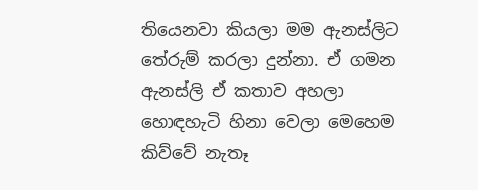තියෙනවා කියලා මම ඇනස්ලිට තේරුම් කරලා දුන්නා. ඒ ගමන ඇනස්ලි ඒ කතාව අහලා හොඳහැටි හිනා වෙලා මෙහෙම කිව්වේ නැතෑ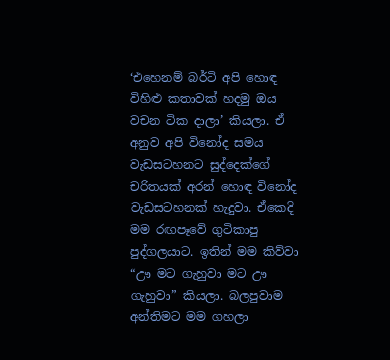‘එහෙනම් බර්ටි අපි හොඳ විහිළු කතාවක් හදමු ඔය වචන ටික දාලා’ කියලා. ඒ අනුව අපි විනෝද සමය වැඩසටහනට සුද්දෙක්ගේ චරිතයක් අරන් හොඳ විනෝද වැඩසටහනක් හැදුවා. ඒකෙදි මම රඟපෑවේ ගුටිකාපු පුද්ගලයාට. ඉතින් මම කිව්වා “ඌ මට ගැහුවා මට ඌ ගැහුවා” කියලා. බලපුවාම අන්තිමට මම ගහලා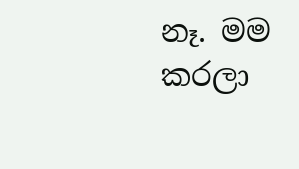නෑ. මම කරලා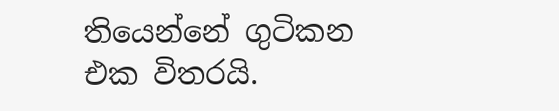තියෙන්නේ ගුටිකන එක විතරයි.